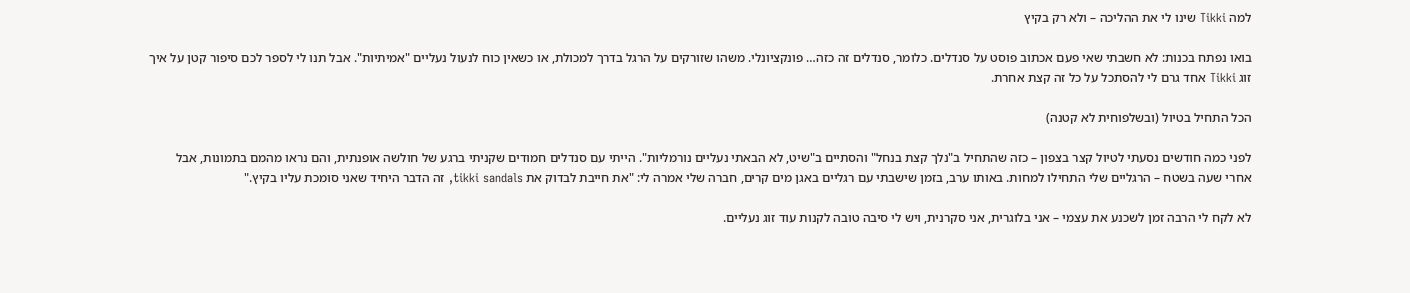למה Tikki שינו לי את ההליכה – ולא רק בקיץ

בואו נפתח בכנות: לא חשבתי שאי פעם אכתוב פוסט על סנדלים. כלומר, סנדלים זה כזה… פונקציונלי. משהו שזורקים על הרגל בדרך למכולת, או כשאין כוח לנעול נעליים "אמיתיות". אבל תנו לי לספר לכם סיפור קטן על איך זוג Tikki אחד גרם לי להסתכל על כל זה קצת אחרת.

הכל התחיל בטיול (ובשלפוחית לא קטנה)

לפני כמה חודשים נסעתי לטיול קצר בצפון – כזה שהתחיל ב"נלך קצת בנחל" והסתיים ב"שיט, לא הבאתי נעליים נורמליות". הייתי עם סנדלים חמודים שקניתי ברגע של חולשה אופנתית, והם נראו מהמם בתמונות, אבל אחרי שעה בשטח – הרגליים שלי התחילו למחות. באותו ערב, בזמן שישבתי עם רגליים באגן מים קרים, חברה שלי אמרה לי: "את חייבת לבדוק את tikki sandals, זה הדבר היחיד שאני סומכת עליו בקיץ."

לא לקח לי הרבה זמן לשכנע את עצמי – אני בלוגרית, אני סקרנית, ויש לי סיבה טובה לקנות עוד זוג נעליים.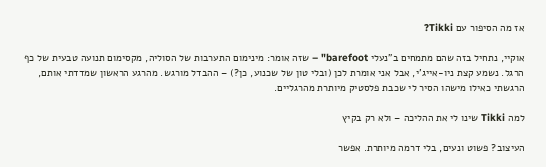אז מה הסיפור עם Tikki?

אוקיי, נתחיל בזה שהם מתמחים ב"נעלי barefoot" – שזה אומר: מינימום התערבות של הסוליה, מקסימום תנועה טבעית של כף הרגל. נשמע קצת ניו-אייג'י, אבל אני אומרת לכן (ובלי טון של שכנוע, כן?) – ההבדל מורגש. מהרגע הראשון שמדדתי אותם, הרגשתי כאילו מישהו הסיר לי שכבת פלסטיק מיותרת מהרגליים.

למה Tikki שינו לי את ההליכה – ולא רק בקיץ

העיצוב? פשוט ונעים, בלי דרמה מיותרת. אפשר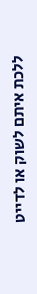ללכת איתם לשוק או לדייט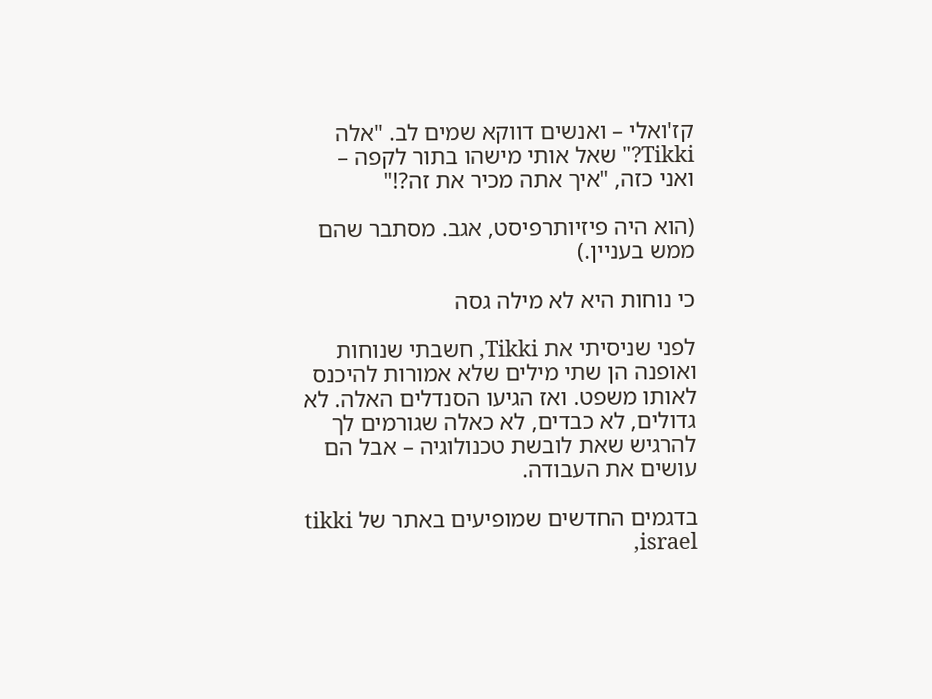קז'ואלי – ואנשים דווקא שמים לב. "אלה Tikki?" שאל אותי מישהו בתור לקפה – ואני כזה, "איך אתה מכיר את זה?!"

(הוא היה פיזיותרפיסט, אגב. מסתבר שהם ממש בעניין.)

כי נוחות היא לא מילה גסה

לפני שניסיתי את Tikki, חשבתי שנוחות ואופנה הן שתי מילים שלא אמורות להיכנס לאותו משפט. ואז הגיעו הסנדלים האלה. לא גדולים, לא כבדים, לא כאלה שגורמים לך להרגיש שאת לובשת טכנולוגיה – אבל הם עושים את העבודה.

בדגמים החדשים שמופיעים באתר של tikki israel,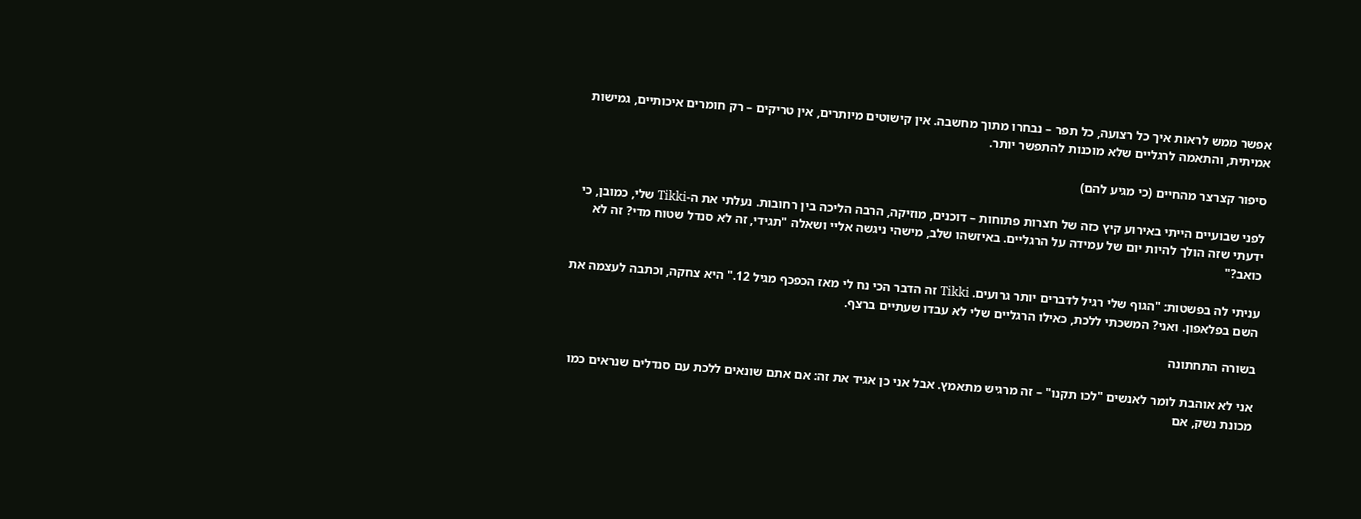אפשר ממש לראות איך כל רצועה, כל תפר – נבחרו מתוך מחשבה. אין קישוטים מיותרים, אין טריקים – רק חומרים איכותיים, גמישות אמיתית, והתאמה לרגליים שלא מוכנות להתפשר יותר.

סיפור קצרצר מהחיים (כי מגיע להם)

לפני שבועיים הייתי באירוע קיץ כזה של חצרות פתוחות – דוכנים, מוזיקה, הרבה הליכה בין רחובות. נעלתי את ה-Tikki שלי, כמובן, כי ידעתי שזה הולך להיות יום של עמידה על הרגליים. באיזשהו שלב, מישהי ניגשה אליי ושאלה "תגידי, זה לא סנדל שטוח מדי? זה לא כואב?"

עניתי לה בפשטות: "הגוף שלי רגיל לדברים יותר גרועים. Tikki זה הדבר הכי נח לי מאז הכפכף מגיל 12." היא צחקה, וכתבה לעצמה את השם בפלאפון. ואני? המשכתי ללכת, כאילו הרגליים שלי לא עבדו שעתיים ברצף.

בשורה התחתונה

אני לא אוהבת לומר לאנשים "לכו תקנו" – זה מרגיש מתאמץ. אבל אני כן אגיד את זה: אם אתם שונאים ללכת עם סנדלים שנראים כמו מכונת נשק, אם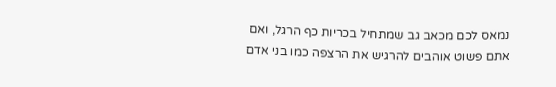נמאס לכם מכאב גב שמתחיל בכריות כף הרגל, ואם אתם פשוט אוהבים להרגיש את הרצפה כמו בני אדם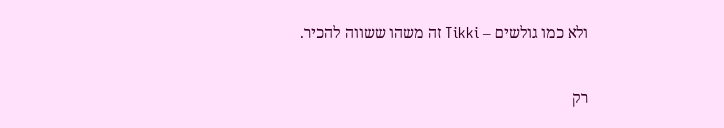ולא כמו גולשים – Tikki זה משהו ששווה להכיר.

רק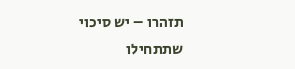תזהרו – יש סיכוי שתתחילו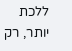ללכת יותר, רק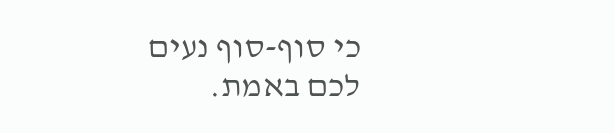כי סוף-סוף נעים לכם באמת.